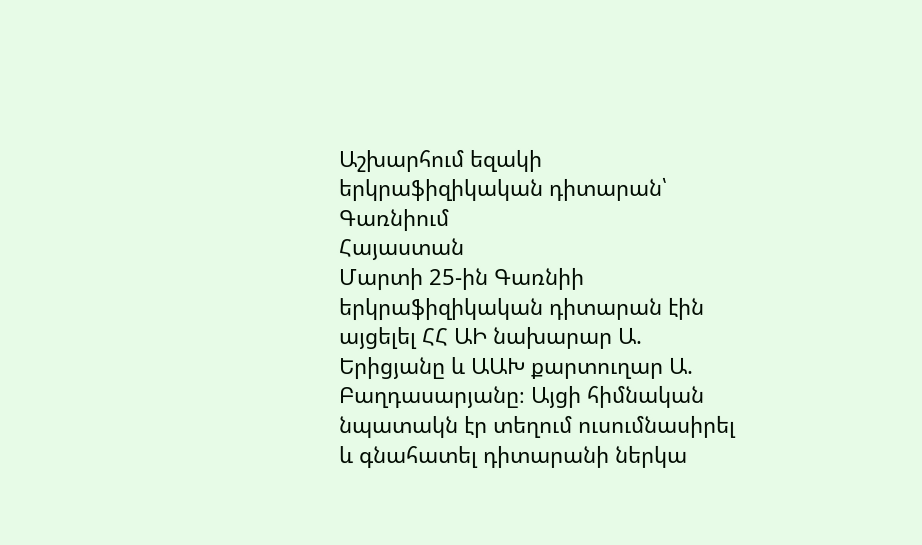Աշխարհում եզակի երկրաֆիզիկական դիտարան՝ Գառնիում
Հայաստան
Մարտի 25-ին Գառնիի երկրաֆիզիկական դիտարան էին այցելել ՀՀ ԱԻ նախարար Ա. Երիցյանը և ԱԱԽ քարտուղար Ա. Բաղդասարյանը։ Այցի հիմնական նպատակն էր տեղում ուսումնասիրել և գնահատել դիտարանի ներկա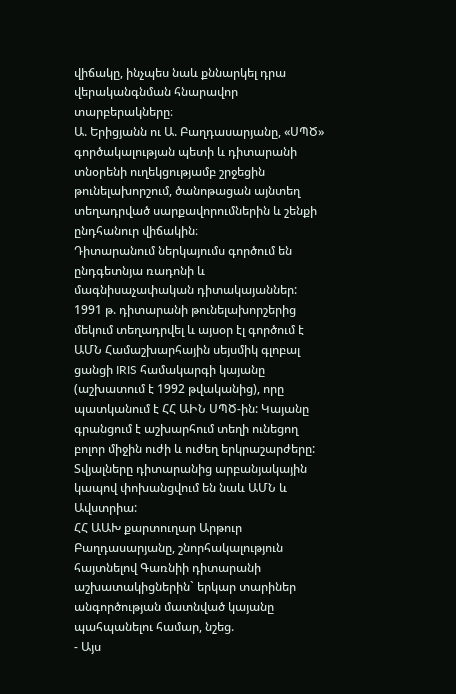վիճակը, ինչպես նաև քննարկել դրա վերականգնման հնարավոր տարբերակները։
Ա. Երիցյանն ու Ա. Բաղդասարյանը, «ՍՊԾ» գործակալության պետի և դիտարանի տնօրենի ուղեկցությամբ շրջեցին թունելախորշում, ծանոթացան այնտեղ տեղադրված սարքավորումներին և շենքի ընդհանուր վիճակին։
Դիտարանում ներկայումս գործում են ընդգետնյա ռադոնի և մագնիսաչափական դիտակայաններ: 1991 թ. դիտարանի թունելախորշերից մեկում տեղադրվել և այսօր էլ գործում է ԱՄՆ Համաշխարհային սեյսմիկ գլոբալ ցանցի IRIS համակարգի կայանը (աշխատում է 1992 թվականից), որը պատկանում է ՀՀ ԱԻՆ ՍՊԾ-ին: Կայանը գրանցում է աշխարհում տեղի ունեցող բոլոր միջին ուժի և ուժեղ երկրաշարժերը: Տվյալները դիտարանից արբանյակային կապով փոխանցվում են նաև ԱՄՆ և Ավստրիա:
ՀՀ ԱԱԽ քարտուղար Արթուր Բաղդասարյանը, շնորհակալություն հայտնելով Գառնիի դիտարանի աշխատակիցներին` երկար տարիներ անգործության մատնված կայանը պահպանելու համար, նշեց.
- Այս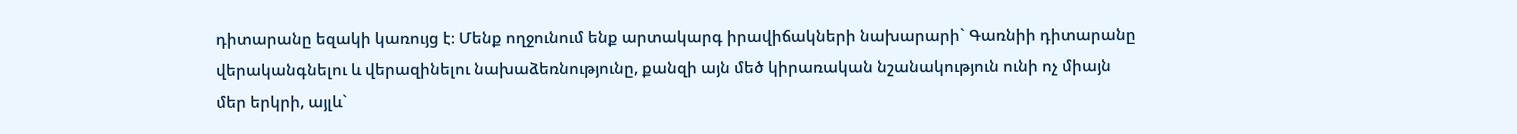դիտարանը եզակի կառույց է։ Մենք ողջունում ենք արտակարգ իրավիճակների նախարարի` Գառնիի դիտարանը վերականգնելու և վերազինելու նախաձեռնությունը, քանզի այն մեծ կիրառական նշանակություն ունի ոչ միայն մեր երկրի, այլև`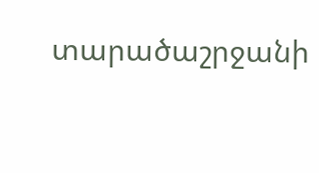տարածաշրջանի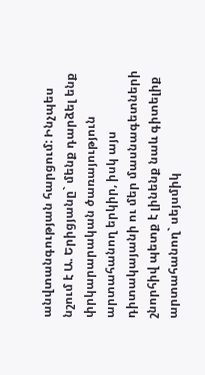անվտանգության հարցում: Ինչպես նշում է Ա. Երիցյանը` մենք դարձել ենք փրկարարական ծառայություն արտահանող երկիր, իսկ այս դիտակայանի ու մեր մասնագետների շնորհիվ պետք է լինենք նաև գիտելիք արտահանող` սեյսմիկ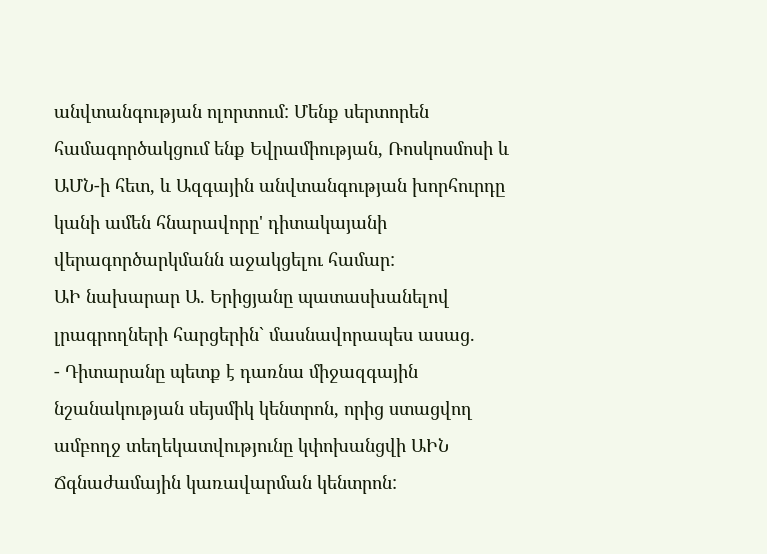անվտանգության ոլորտում: Մենք սերտորեն համագործակցում ենք Եվրամիության, Ռոսկոսմոսի և ԱՄՆ-ի հետ, և Ազգային անվտանգության խորհուրդը կանի ամեն հնարավորը' դիտակայանի վերագործարկմանն աջակցելու համար:
ԱԻ նախարար Ա. Երիցյանը պատասխանելով լրագրողների հարցերին` մասնավորապես ասաց.
- Դիտարանը պետք է դառնա միջազգային նշանակության սեյսմիկ կենտրոն, որից ստացվող ամբողջ տեղեկատվությունը կփոխանցվի ԱԻՆ Ճգնաժամային կառավարման կենտրոն: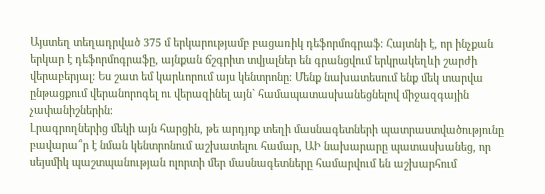Այստեղ տեղադրված 375 մ երկարությամբ բացառիկ դեֆորմոգրաֆ։ Հայտնի է, որ ինչքան երկար է դեֆորմոգրաֆը, այնքան ճշգրիտ տվյալներ են գրանցվում երկրակեղևի շարժի վերաբերյալ: Ես շատ եմ կարևորում այս կենտրոնը։ Մենք նախատեսում ենք մեկ տարվա ընթացքում վերանորոգել ու վերազինել այն` համապատասխանեցնելով միջազգային չափանիշներին։
Լրագրողներից մեկի այն հարցին, թե արդյոք տեղի մասնագետների պատրաստվածությունը բավարա՞ր է նման կենտրոնում աշխատելու համար, ԱԻ նախարարը պատասխանեց, որ սեյսմիկ պաշտպանության ոլորտի մեր մասնագետները համարվում են աշխարհում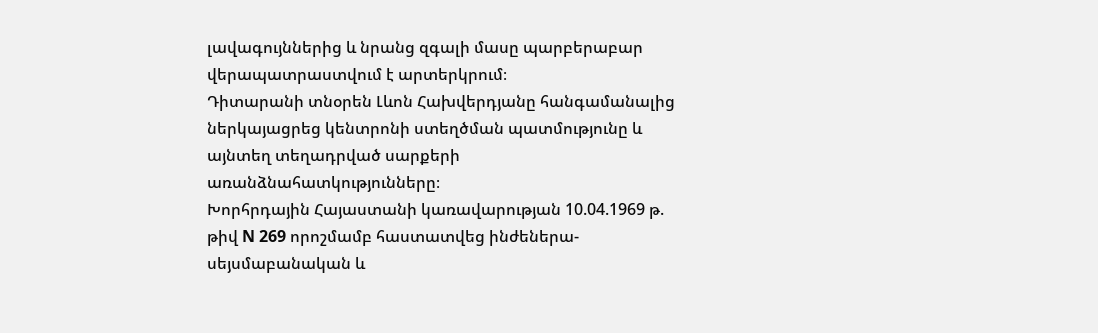լավագույններից և նրանց զգալի մասը պարբերաբար վերապատրաստվում է արտերկրում։
Դիտարանի տնօրեն Լևոն Հախվերդյանը հանգամանալից ներկայացրեց կենտրոնի ստեղծման պատմությունը և այնտեղ տեղադրված սարքերի առանձնահատկությունները։
Խորհրդային Հայաստանի կառավարության 10.04.1969 թ. թիվ N 269 որոշմամբ հաստատվեց ինժեներա-սեյսմաբանական և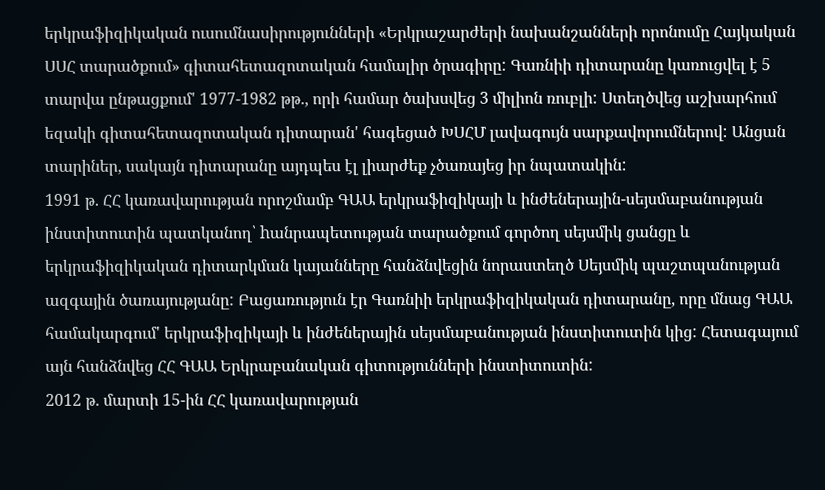երկրաֆիզիկական ուսումնասիրությունների «Երկրաշարժերի նախանշանների որոնումը Հայկական ՍՍՀ տարածքում» գիտահետազոտական համալիր ծրագիրը: Գառնիի դիտարանը կառուցվել է 5 տարվա ընթացքում' 1977-1982 թթ., որի համար ծախսվեց 3 միլիոն ռուբլի: Ստեղծվեց աշխարհում եզակի գիտահետազոտական դիտարան' հագեցած ԽՍՀՄ լավագույն սարքավորումներով: Անցան տարիներ, սակայն դիտարանը այդպես էլ լիարժեք չծառայեց իր նպատակին:
1991 թ. ՀՀ կառավարության որոշմամբ ԳԱԱ երկրաֆիզիկայի և ինժեներային-սեյսմաբանության ինստիտուտին պատկանող՝ hանրապետության տարածքում գործող սեյսմիկ ցանցը և երկրաֆիզիկական դիտարկման կայանները հանձնվեցին նորաստեղծ Սեյսմիկ պաշտպանության ազգային ծառայությանը: Բացառություն էր Գառնիի երկրաֆիզիկական դիտարանը, որը մնաց ԳԱԱ համակարգում' երկրաֆիզիկայի և ինժեներային սեյսմաբանության ինստիտուտին կից: Հետագայում այն հանձնվեց ՀՀ ԳԱԱ Երկրաբանական գիտությունների ինստիտուտին:
2012 թ. մարտի 15-ին ՀՀ կառավարության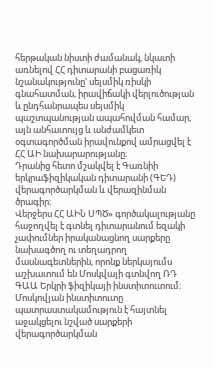հերթական նիստի ժամանակ, նկատի առնելով ՀՀ դիտարանի բացառիկ նշանակությունը' սեյսմիկ ռիսկի գնահատման, իրավիճակի վերլուծության և ընդհանրապես սեյսմիկ պաշտպանության ապահովման համար, այն անհատույց և անժամկետ օգտագործման իրավունքով ամրացվել է ՀՀ ԱԻ նախարարությանը։
Դրանից հետո մշակվել է Գառնիի երկրաֆիզիկական դիտարանի (ԳԵԴ) վերագործարկման և վերազինման ծրագիր։
Վերջերս ՀՀ ԱԻՆ ՍՊԾ» գործակալությանը հաջողվել է գտնել դիտարանում եզակի չափումներ իրականացնող սարքերը նախագծող ու տեղադրող մասնագետներին, որոնք ներկայումս աշխատում են Մոսկվայի գտնվող ՌԴ ԳԱԱ Երկրի ֆիզիկայի ինստիտուտում։ Մոսկովյան ինստիտուտը պատրաստակամություն է հայտնել աջակցելու նշված սարքերի վերագործարկման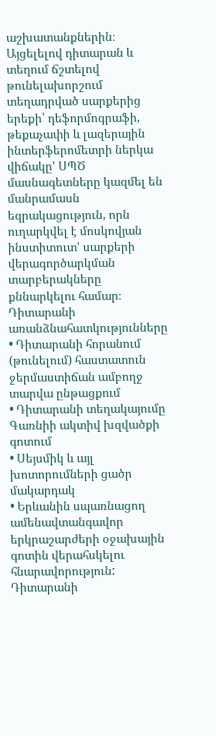աշխատանքներին։ Այցելելով դիտարան և տեղում ճշտելով թունելախորշում տեղադրված սարքերից երեքի՝ դեֆորմոգրաֆի, թեքաչափի և լազերային ինտերֆերոմետրի ներկա վիճակը' ՍՊԾ մասնագետները կազմել են մանրամասն եզրակացություն, որն ուղարկվել է մոսկովյան ինստիտուտ' սարքերի վերագործարկման տարբերակները քննարկելու համար։
Դիտարանի առանձնահատկությունները
• Դիտարանի հորանում (թունելում) հաստատուն ջերմաստիճան ամբողջ տարվա ընթացքում
• Դիտարանի տեղակայումը Գառնիի ակտիվ խզվածքի գոտում
• Սեյսմիկ և այլ խոտորումների ցածր մակարդակ
• Երևանին սպառնացող ամենավտանգավոր երկրաշարժերի օջախային գոտին վերահսկելու հնարավորություն:
Դիտարանի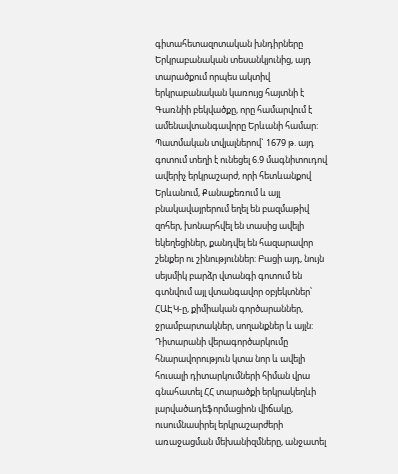գիտահետազոտական խնդիրները
Երկրաբանական տեսանկյունից, այդ տարածքում որպես ակտիվ երկրաբանական կառույց հայտնի է Գառնիի բեկվածքը, որը համարվում է ամենավտանգավորը Երևանի համար: Պատմական տվյալներով` 1679 թ. այդ գոտում տեղի է ունեցել 6.9 մագնիտուդով ավերիչ երկրաշարժ, որի հետևանքով Երևանում, Քանաքեռում և այլ բնակավայրերում եղել են բազմաթիվ զոհեր, խոնարհվել են տասից ավելի եկեղեցիներ, քանդվել են հազարավոր շենքեր ու շինություններ: Բացի այդ, նույն սեյսմիկ բարձր վտանգի գոտում են գտնվում այլ վտանգավոր օբյեկտներ՝ ՀԱԷԿ-ը, քիմիական գործարաններ, ջրամբարտակներ, սողանքներ և այլն:
Դիտարանի վերագործարկումը հնարավորություն կտա նոր և ավելի հուսալի դիտարկումների հիման վրա գնահատել ՀՀ տարածքի երկրակեղևի լարվածադեֆորմացիոն վիճակը, ուսումնասիրել երկրաշարժերի առաջացման մեխանիզմները, անջատել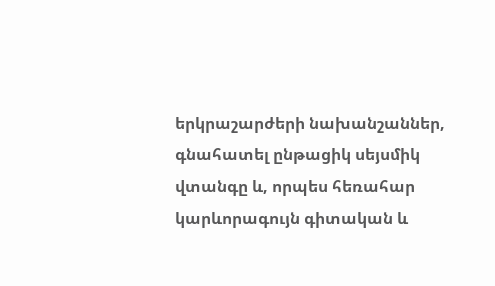երկրաշարժերի նախանշաններ, գնահատել ընթացիկ սեյսմիկ վտանգը և, որպես հեռահար կարևորագույն գիտական և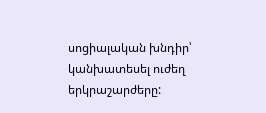սոցիալական խնդիր՝ կանխատեսել ուժեղ երկրաշարժերը: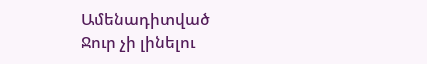Ամենադիտված
Ջուր չի լինելու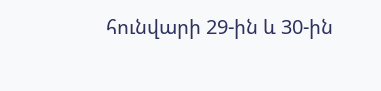հունվարի 29-ին և 30-ին